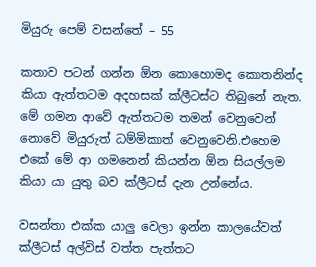මියුරු පෙම් වසන්තේ – 55

කතාව පටන් ගන්න ඕන කොහොමද කොතනින්ද කියා ඇත්තටම අදහසක් ක්ලීටස්ට තිබුනේ නැත. මේ ගමන ආවේ ඇත්තටම තමන් වෙනුවෙන් නොවේ මියුරුත් ධම්මිකාත් වෙනුවෙනි.එහෙම එකේ මේ ආ ගමනෙන් කියන්න ඕන සියල්ලම කියා යා යුතු බව ක්ලීටස් දැන උන්නේය.

වසන්තා එක්ක යාලු වෙලා ඉන්න කාලයේවත් ක්ලීටස් අල්විස් වත්ත පැත්තට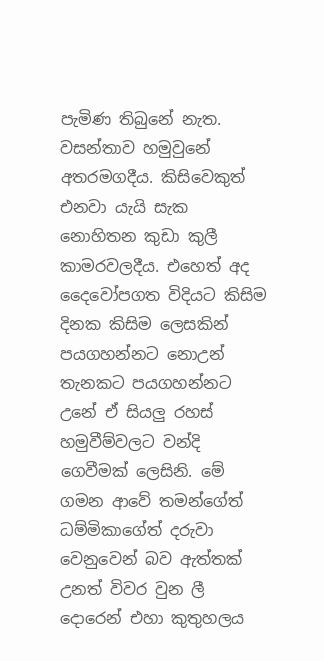පැමිණ තිබුනේ නැත. වසන්තාව හමුවුනේ අතරමගදීය. කිසිවෙකුත් එනවා යැයි සැක නොහිතන කුඩා කුලී කාමරවලදීය. එහෙත් අද දෛවෝපගත විදියට කිසිම දිනක කිසිම ලෙසකින් පයගහන්නට නොඋන් තැනකට පයගහන්නට උනේ ඒ සියලු රහස් හමුවීම්වලට වන්දි ගෙවීමක් ලෙසිනි. මේ ගමන ආවේ තමන්ගේත් ධම්මිකාගේත් දරුවා වෙනුවෙන් බව ඇත්තක් උනත් විවර වුන ලී දොරෙන් එහා කුතුහලය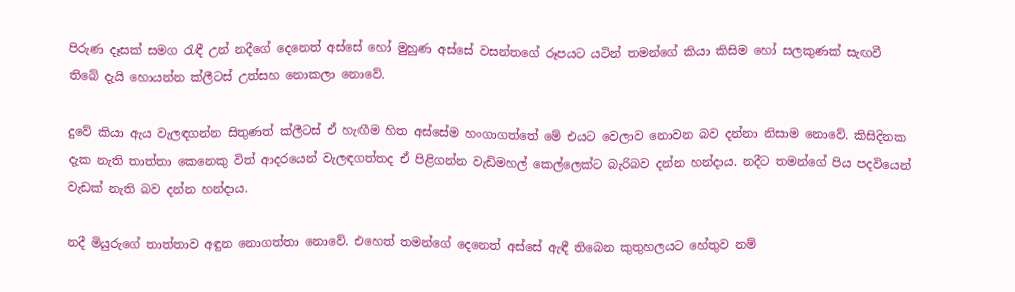පිරුණ දෑසක් සමග රැඳී උන් නදීගේ දෙනෙත් අස්සේ හෝ මුහුණ අස්සේ වසන්තගේ රූපයට යටින් තමන්ගේ කියා කිසිම හෝ සලකුණක් සැඟවී තිබේ දැයි හොයන්න ක්ලීටස් උත්සහ නොකලා නොවේ.

දුවේ කියා ඇය වැලඳගන්න සිතුණත් ක්ලීටස් ඒ හැඟීම හිත අස්සේම හංගාගත්තේ මේ එයට වෙලාව නොවන බව දන්නා නිසාම නොවේ. කිසිදිනක දැක නැති තාත්තා කෙනෙකු විත් ආදරයෙන් වැලඳගත්තද ඒ පිළිගන්න වැඩිමහල් කෙල්ලෙක්ට බැරිබව දන්න හන්දාය. නදීට තමන්ගේ පිය පදවියෙන් වැඩක් නැති බව දන්න හන්දාය.

නදී මියුරුගේ තාත්තාව අඳුන නොගත්තා නොවේ. එහෙත් තමන්ගේ දෙනෙත් අස්සේ ඇඳී තිබෙන කුතුහලයට හේතුව නම්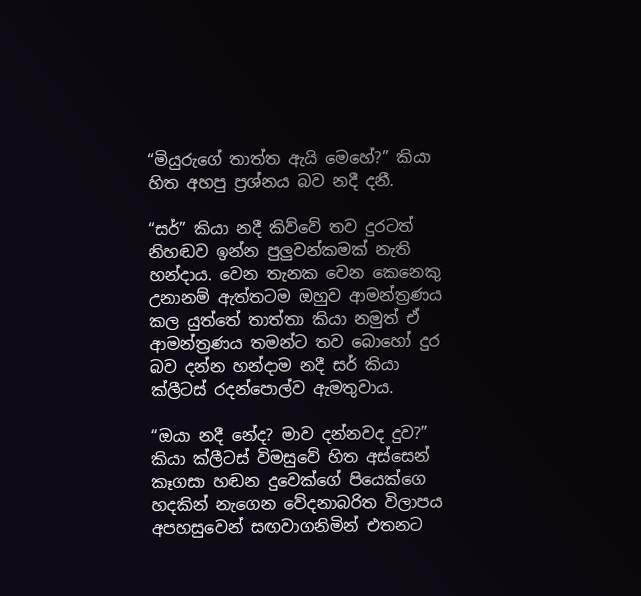“මියුරුගේ තාත්ත ඇයි මෙහේ?” කියා හිත අහපු ප්‍රශ්නය බව නදී දනී.

“සර්” කියා නදී කිව්වේ තව දුරටත් නිහඬව ඉන්න පුලුවන්කමක් නැති හන්දාය. වෙන තැනක වෙන කෙනෙකු උනානම් ඇත්තටම ඔහුව ආමන්ත්‍රණය කල යුත්තේ තාත්තා කියා නමුත් ඒ ආමන්ත්‍රණය තමන්ට තව බොහෝ දුර බව දන්න හන්දාම නදී සර් කියා ක්ලීටස් රදන්පොල්ව ඇමතුවාය.

“ඔයා නදී නේද? මාව දන්නවද දුව?” කියා ක්ලීටස් විමසුවේ හිත අස්සෙන් කෑගසා හඬන දුවෙක්ගේ පියෙක්ගෙ හදකින් නැගෙන වේදනාබරිත විලාපය අපහසුවෙන් සඟවාගනිමින් එතනට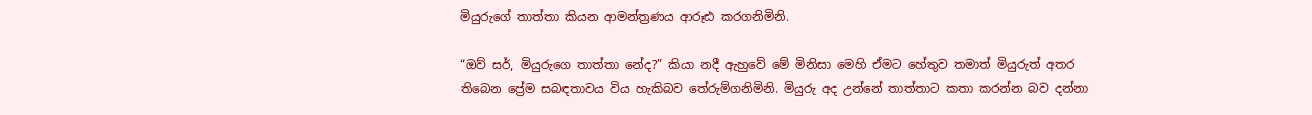මියුරුගේ තාත්තා කියන ආමන්ත්‍රණය ආරූඪ කරගනිමිනි.

“ඔව් සර්, මියුරුගෙ තාත්තා නේද?” කියා නදී ඇහුවේ මේ මිනිසා මෙහි ඒමට හේතුව තමාත් මියුරුත් අතර තිබෙන ප්‍රේම සබඳතාවය විය හැකිබව තේරුම්ගනිමිනි. මියුරු අද උන්නේ තාත්තාට කතා කරන්න බව දන්නා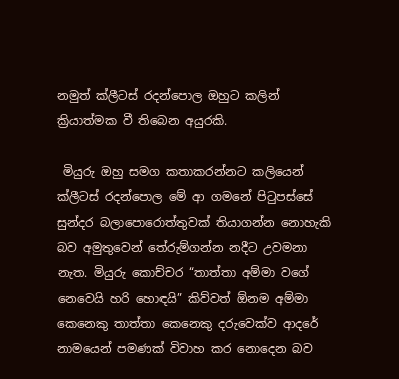නමුත් ක්ලීටස් රදන්පොල ඔහුට කලින් ක්‍රියාත්මක වී තිබෙන අයුරකි.

 මියුරු ඔහු සමග කතාකරන්නට කලියෙන් ක්ලීටස් රදන්පොල මේ ආ ගමනේ පිටුපස්සේ සුන්දර බලාපොරොත්තුවක් තියාගන්න නොහැකි බව අමුතුවෙන් තේරුම්ගන්න නදීට උවමනා නැත. මියුරු කොච්චර “තාත්තා අම්මා වගේ නෙවෙයි හරි හොඳයි” කිව්වත් ඕනම අම්මා කෙනෙකු තාත්තා කෙනෙකු දරුවෙක්ව ආදරේ නාමයෙන් පමණක් විවාහ කර නොදෙන බව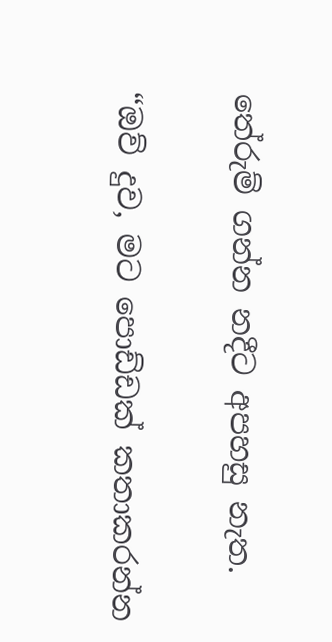තේරුම් ගන්න නදීට අපහසු නැත.

“ඔව් දුව, මට පොඩ්ඩක් කතාකරන්න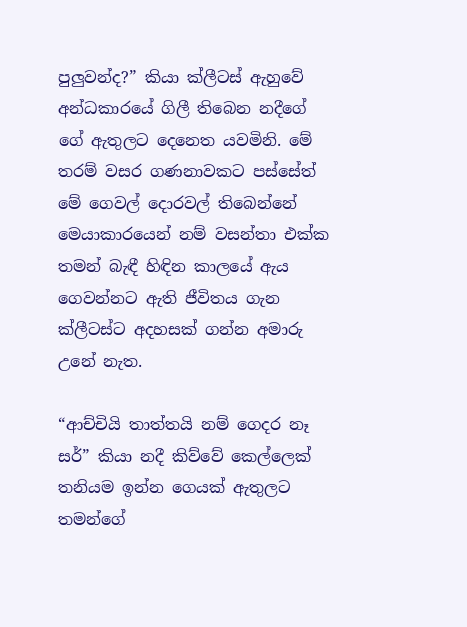පුලුවන්ද?” කියා ක්ලීටස් ඇහුවේ අන්ධකාරයේ ගිලී තිබෙන නදීගේ ගේ ඇතුලට දෙනෙත යවමිනි. මේ තරම් වසර ගණනාවකට පස්සේත් මේ ගෙවල් දොරවල් තිබෙන්නේ මෙයාකාරයෙන් නම් වසන්තා එක්ක තමන් බැඳී හිඳින කාලයේ ඇය ගෙවන්නට ඇති ජීවිතය ගැන ක්ලීටස්ට අදහසක් ගන්න අමාරු උනේ නැත.

“ආච්චියි තාත්තයි නම් ගෙදර නෑ සර්” කියා නදී කිව්වේ කෙල්ලෙක් තනියම ඉන්න ගෙයක් ඇතුලට තමන්ගේ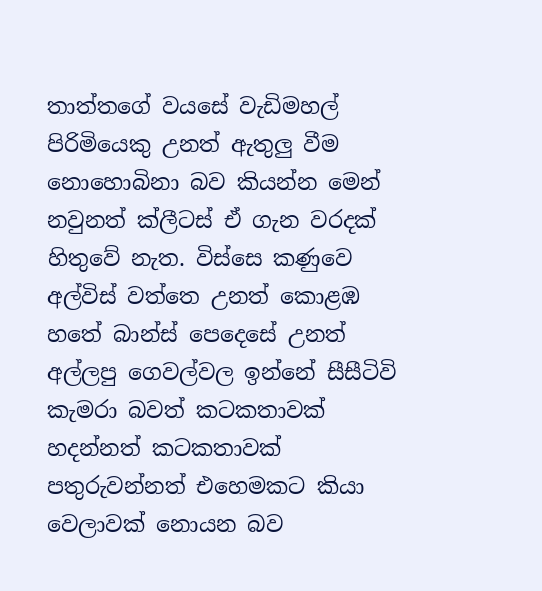තාත්තගේ වයසේ වැඩිමහල් පිරිමියෙකු උනත් ඇතුලු වීම නොහොබිනා බව කියන්න මෙන් නවුනත් ක්ලීටස් ඒ ගැන වරදක් හිතුවේ නැත. විස්සෙ කණුවෙ අල්විස් වත්තෙ උනත් කොළඹ හතේ බාන්ස් පෙදෙසේ උනත් අල්ලපු ගෙවල්වල ඉන්නේ සීසීටිවි කැමරා බවත් කටකතාවක් හදන්නත් කටකතාවක් පතුරුවන්නත් එහෙමකට කියා වෙලාවක් නොයන බව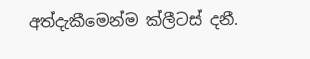අත්දැකීමෙන්ම ක්ලීටස් දනී.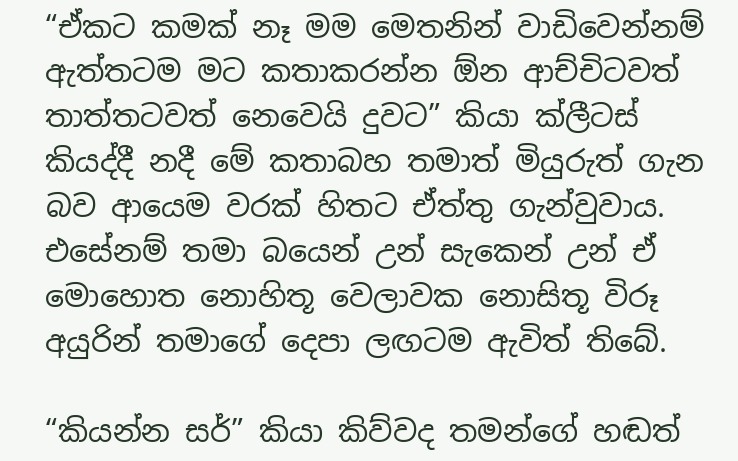“ඒකට කමක් නෑ මම මෙතනින් වාඩිවෙන්නම් ඇත්තටම මට කතාකරන්න ඕන ආච්චිටවත් තාත්තටවත් නෙවෙයි දුවට” කියා ක්ලීටස් කියද්දී නදී මේ කතාබහ තමාත් මියුරුත් ගැන බව ආයෙම වරක් හිතට ඒත්තු ගැන්වුවාය. එසේනම් තමා බයෙන් උන් සැකෙන් උන් ඒ මොහොත නොහිතූ වෙලාවක නොසිතූ විරූ අයුරින් තමාගේ දෙපා ලඟටම ඇවිත් තිබේ.

“කියන්න සර්” කියා කිව්වද තමන්ගේ හඬත්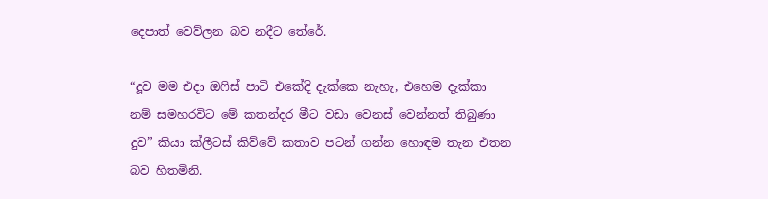දෙපාත් වෙව්ලන බව නදීට තේරේ.

“දූව මම එදා ඔෆිස් පාටි එකේදි දැක්කෙ නැහැ, එහෙම දැක්කා නම් සමහරවිට මේ කතන්දර මීට වඩා වෙනස් වෙන්නත් තිබුණා දුව” කියා ක්ලීටස් කිව්වේ කතාව පටන් ගන්න හොඳම තැන එතන බව හිතමිනි.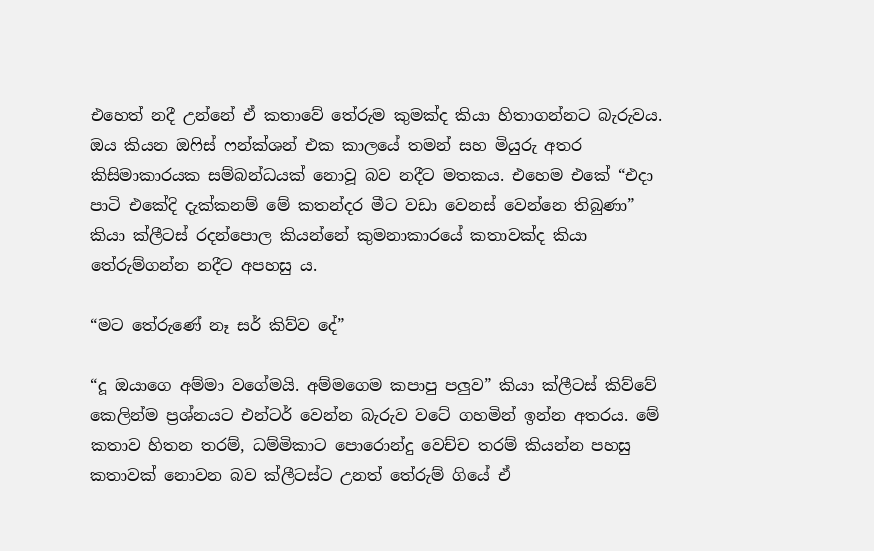එහෙත් නදී උන්නේ ඒ කතාවේ තේරුම කුමක්ද කියා හිතාගන්නට බැරුවය. ඔය කියන ඔෆිස් ෆන්ක්ශන් එක කාලයේ තමන් සහ මියුරු අතර කිසිමාකාරයක සම්බන්ධයක් නොවූ බව නදීට මතකය. එහෙම එකේ “එදා පාටි එකේදි දැක්කනම් මේ කතන්දර මීට වඩා වෙනස් වෙන්නෙ තිබුණා” කියා ක්ලීටස් රදන්පොල කියන්නේ කුමනාකාරයේ කතාවක්ද කියා තේරුම්ගන්න නදීට අපහසු ය.

“මට තේරුණේ නෑ සර් කිව්ව දේ”

“දූ ඔයාගෙ අම්මා වගේමයි. අම්මගෙම කපාපු පලුව” කියා ක්ලීටස් කිව්වේ කෙලින්ම ප්‍රශ්නයට එන්ටර් වෙන්න බැරුව වටේ ගහමින් ඉන්න අතරය. මේ කතාව හිතන තරම්, ධම්මිකාට පොරොන්දු වෙච්ච තරම් කියන්න පහසු කතාවක් නොවන බව ක්ලීටස්ට උනත් තේරුම් ගියේ ඒ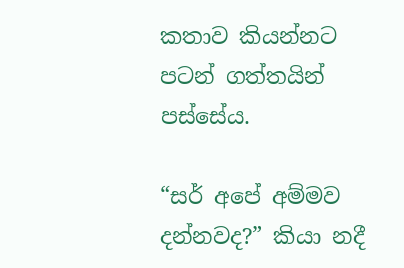කතාව කියන්නට පටන් ගත්තයින් පස්සේය.

“සර් අපේ අම්මව දන්නවද?” කියා නදී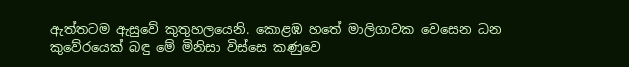ඇත්තටම ඇසුවේ කුතුහලයෙනි. කොළඹ හතේ මාලිගාවක වෙසෙන ධන කුවේරයෙක් බඳු මේ මිනිසා විස්සෙ කණුවෙ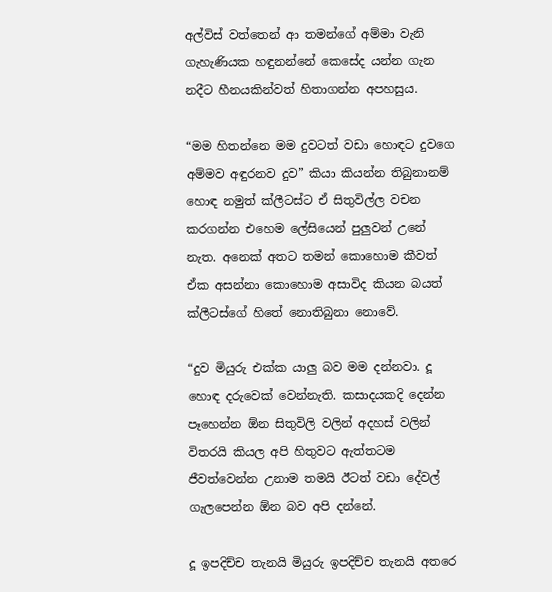අල්විස් වත්තෙන් ආ තමන්ගේ අම්මා වැනි ගැහැණියක හඳුනන්නේ කෙසේද යන්න ගැන නදීට හීනයකින්වත් හිතාගන්න අපහසුය.

“මම හිතන්නෙ මම දුවටත් වඩා හොඳට දුවගෙ අම්මව අඳුරනව දුව” කියා කියන්න තිබුනානම් හොඳ නමුත් ක්ලීටස්ට ඒ සිතුවිල්ල වචන කරගන්න එහෙම ලේසියෙන් පුලුවන් උනේ නැත. අනෙක් අතට තමන් කොහොම කීවත් ඒක අසන්නා කොහොම අසාවිද කියන බයත් ක්ලීටස්ගේ හිතේ නොතිබුනා නොවේ.

“දුව මියුරු එක්ක යාලු බව මම දන්නවා. දූ හොඳ දරුවෙක් වෙන්නැති. කසාදයකදි දෙන්න පෑහෙන්න ඕන සිතුවිලි වලින් අදහස් වලින් විතරයි කියල අපි හිතුවට ඇත්තටම ජීවත්වෙන්න උනාම තමයි ඊටත් වඩා දේවල් ගැලපෙන්න ඕන බව අපි දන්නේ.

දූ ඉපදිච්ච තැනයි මියුරු ඉපදිච්ච තැනයි අතරෙ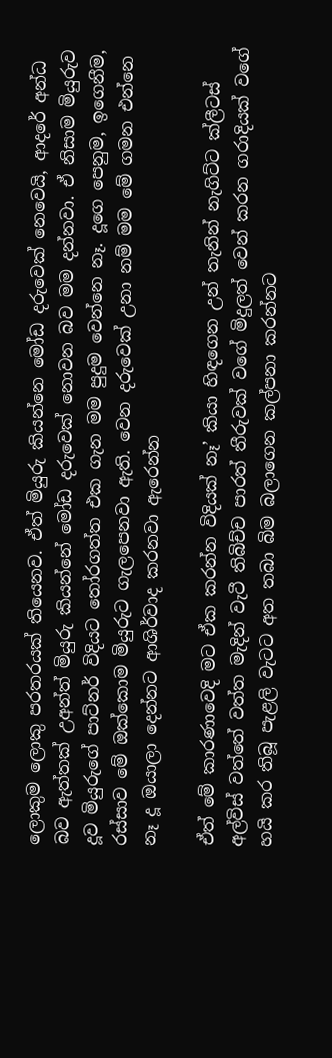ලොකුම ලොකු පරතරයක් තියෙනව. ඒත් මියුරු කියන්නෙ මෝඩ දරුවෙක් නෙවෙයි, ආදරේ අන්ධ බව ඇත්තක් උඅන්ත් මියුරු කියන්නේ මෝඩ දරුවෙක් නොවන බව මම දන්නවා. ඒ නිසාම මියුරුව දූව මියුරුගේ පාට්නර් විදියට තෝරගත්ත එක ගැන මම පුදුම වෙන්නෙ නෑ. දූගෙ පෙනුම, ඉගෙනීම, රස්සාව මේ ඔක්කොම මියුරුට ගැලපෙනවා ඇති. වෙන දරුවෙක් උනා නම් මම මේ ගමන එන්නෙ නෑ දූ ඔයාලා දෙන්නට ආශිර්වාද කරනවා ඇරෙන්න

ඒත් මේ කාරණාවෙදි මට ඒක කරන්න විදියක් නෑ’ කියා හිඳගෙන උන් තැනින් නැගිට්ට ක්ලීටස් අල්විස් වත්තේ වත්ත මැදින් වැටී තිබිච්ච පාරත් තීරුවක් වගේ මිදුලත් වෙන් කරන ගරාදියක් වගේ හයි කර තිබූ පැළලි වැටට අත තබා බිම බලාගෙන කල්පනා කරන්නට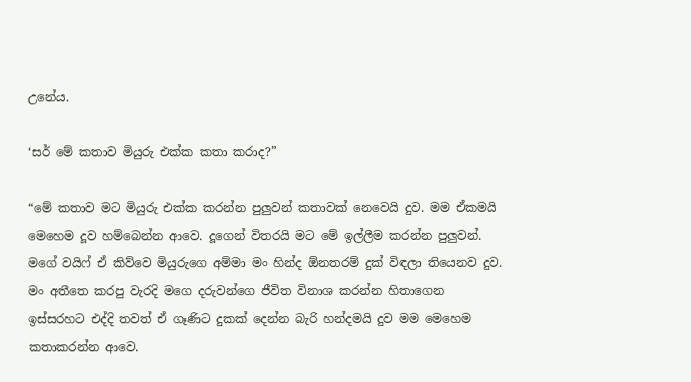උනේය.

‘සර් මේ කතාව මියුරු එක්ක කතා කරාද?”

“මේ කතාව මට මියුරු එක්ක කරන්න පුලුවන් කතාවක් නෙවෙයි දුව. මම ඒකමයි මෙහෙම දූව හම්බෙන්න ආවෙ. දූගෙන් විතරයි මට මේ ඉල්ලීම කරන්න පුලුවන්. මගේ වයිෆ් ඒ කිව්වෙ මියුරුගෙ අම්මා මං හින්ද ඕනතරම් දුක් විඳලා තියෙනව දුව. මං අතීතෙ කරපු වැරදි මගෙ දරුවන්ගෙ ජීවිත විනාශ කරන්න හිතාගෙන ඉස්සරහට එද්දි තවත් ඒ ගෑණිට දුකක් දෙන්න බැරි හන්දමයි දුව මම මෙහෙම කතාකරන්න ආවෙ.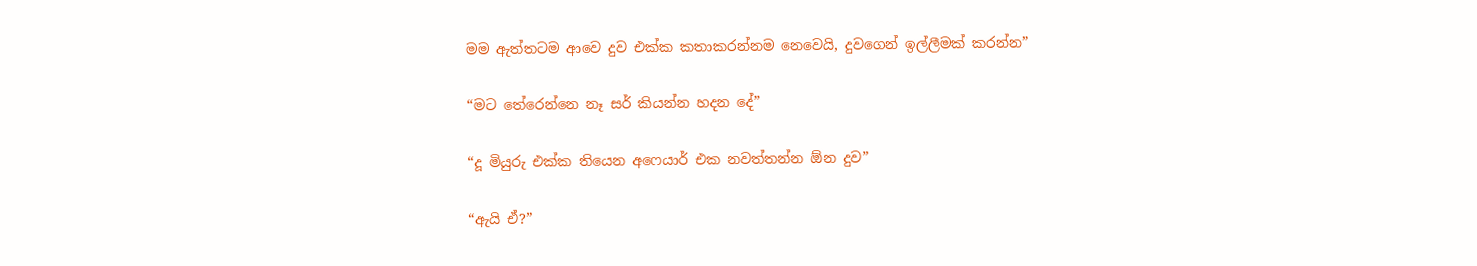මම ඇත්තටම ආවෙ දුව එක්ක කතාකරන්නම නෙවෙයි, දුවගෙන් ඉල්ලීමක් කරන්න”

“මට තේරෙන්නෙ නෑ සර් කියන්න හදන දේ”

“දූ මියුරු එක්ක තියෙන අෆෙයාර් එක නවත්තන්න ඕන දුව”

“ඇයි ඒ?”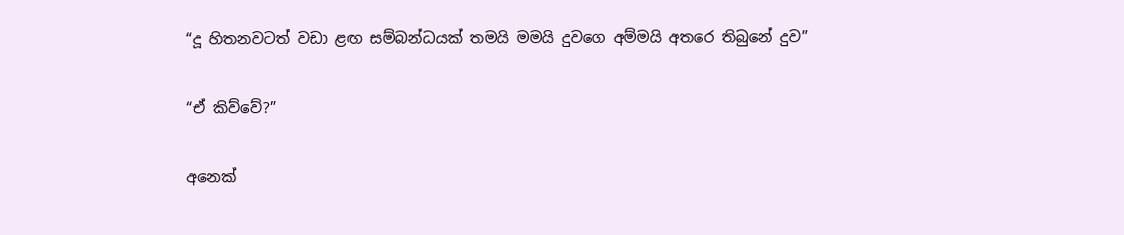“දූ හිතනවටත් වඩා ළඟ සම්බන්ධයක් තමයි මමයි දුවගෙ අම්මයි අතරෙ තිබුනේ දුව”

“ඒ කිව්වේ?”

අනෙක්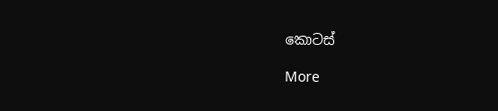කොටස්

More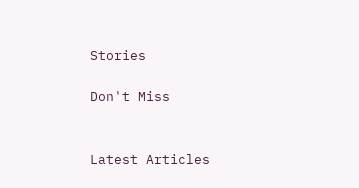Stories

Don't Miss


Latest Articles